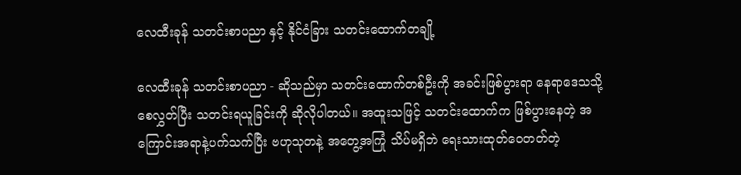လေထီးခုန် သတင်းစာပညာ နှင့် နိုင်ငံခြား သတင်းထောက်တချို့

လေထီးခုန် သတင်းစာပညာ - ဆိုသည်မှာ သတင်းထောက်တစ်ဦးကို အခင်းဖြစ်ပွားရာ နေရာဒေသသို့ စေလွှတ်ပြီး သတင်းရယူခြင်းကို ဆိုလိုပါတယ်။ အထူးသဖြင့် သတင်းထောက်က ဖြစ်ပွားနေတဲ့ အကြောင်းအရာနဲ့ပက်သက်ပြီး ဗဟုသုတနဲ့ အတွေ့အကြုံ သိပ်မရှိဘဲ ရေးသားထုတ်ဝေတတ်တဲ့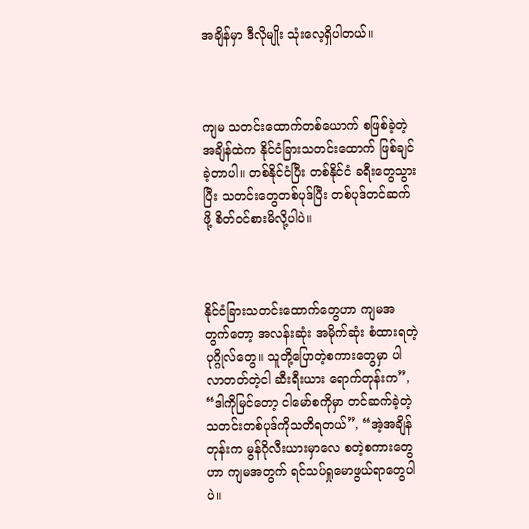အချိန်မှာ ဒီလိုမျိုး သုံးလေ့ရှိပါတယ်။



ကျမ သတင်းထောက်တစ်ယောက် စဖြစ်ခဲ့တဲ့ အချိန်ထဲက နိုင်ငံခြားသတင်းထောက် ဖြစ်ချင်ခဲ့တာပါ။ တစ်နိုင်ငံပြီး တစ်နိုင်ငံ ခရီးတွေသွားပြီး သတင်းတွေတစ်ပုဒ်ပြီး တစ်ပုဒ်တင်ဆက်ဖို့ စိတ်ဝင်စားမိလို့ပါပဲ။



နိုင်ငံခြားသတင်းထောက်တွေဟာ ကျမအတွက်တော့ အလန်းဆုံး အမိုက်ဆုံး စံထားရတဲ့ ပုဂ္ဂိုလ်တွေ။ သူတို့ပြောတဲ့စကားတွေမှာ ပါလာတတ်တဲ့ငါ ဆီးရီးယား ရောက်တုန်းက”, “ဒါကိုမြင်တော့ ငါမော်စကိုမှာ တင်ဆက်ခဲ့တဲ့ သတင်းတစ်ပုဒ်ကိုသတိရတယ်”, “အဲ့အချိန်တုန်းက မွန်ဂိုလီးယားမှာလေ စတဲ့စကားတွေဟာ ကျမအတွက် ရင်သပ်ရှုမောဖွယ်ရာတွေပါပဲ။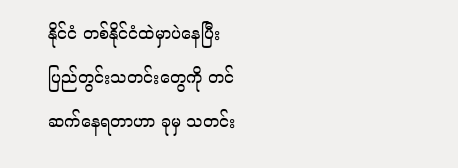နိုင်ငံ တစ်နိုင်ငံထဲမှာပဲနေပြီး ပြည်တွင်းသတင်းတွေကို တင်ဆက်နေရတာဟာ ခုမှ သတင်း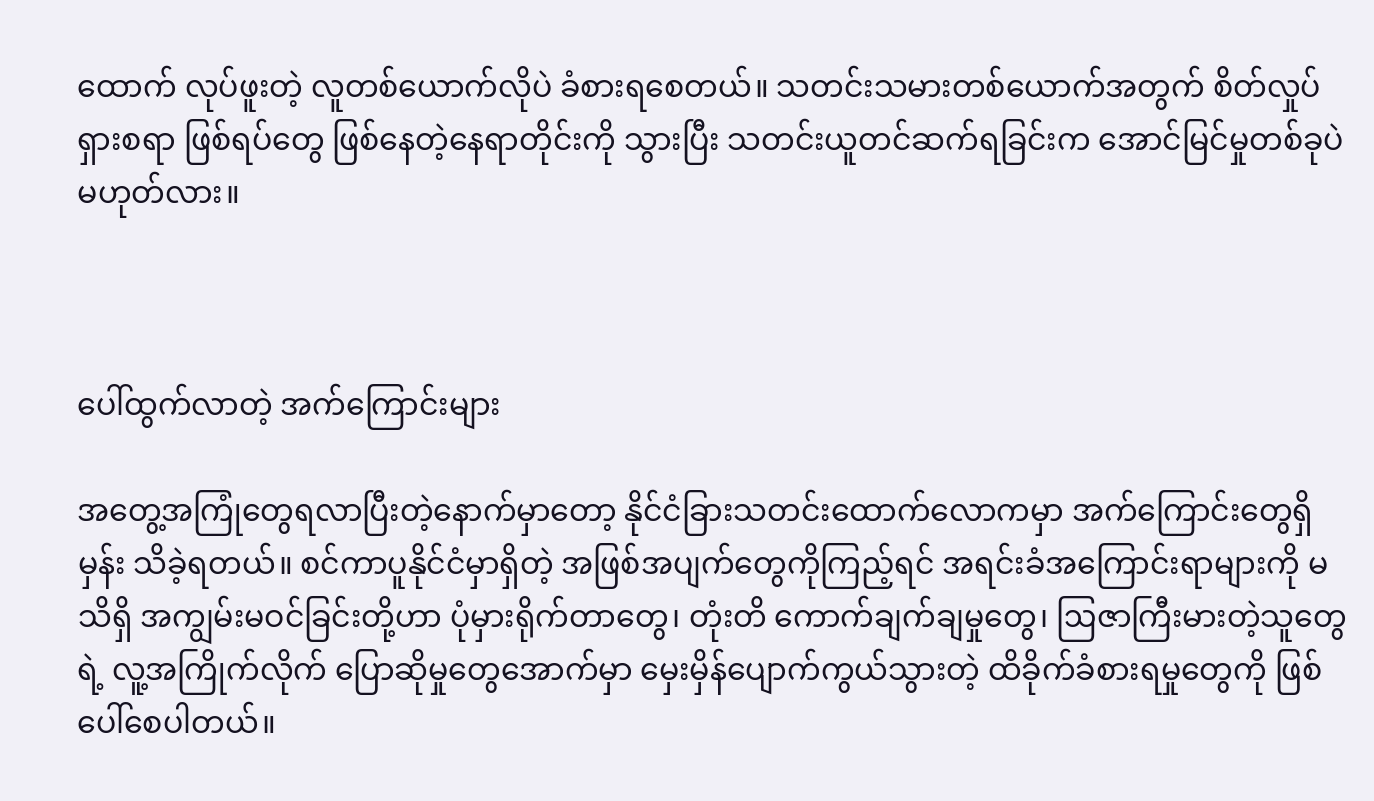ထောက် လုပ်ဖူးတဲ့ လူတစ်ယောက်လိုပဲ ခံစားရစေတယ်။ သတင်းသမားတစ်ယောက်အတွက် စိတ်လှုပ်ရှားစရာ ဖြစ်ရပ်တွေ ဖြစ်နေတဲ့နေရာတိုင်းကို သွားပြီး သတင်းယူတင်ဆက်ရခြင်းက အောင်မြင်မှုတစ်ခုပဲ မဟုတ်လား။



ပေါ်ထွက်လာတဲ့ အက်ကြောင်းများ

အတွေ့အကြုံတွေရလာပြီးတဲ့နောက်မှာတော့ နိုင်ငံခြားသတင်းထောက်လောကမှာ အက်ကြောင်းတွေရှိမှန်း သိခဲ့ရတယ်။ စင်ကာပူနိုင်ငံမှာရှိတဲ့ အဖြစ်အပျက်တွေကိုကြည့်ရင် အရင်းခံအကြောင်းရာများကို မသိရှိ အကျွမ်းမဝင်ခြင်းတို့ဟာ ပုံမှားရိုက်တာတွေ၊ တုံးတိ ကောက်ချက်ချမှုတွေ၊ ဩဇာကြီးမားတဲ့သူတွေရဲ့ လူ့အကြိုက်လိုက် ပြောဆိုမှုတွေအောက်မှာ မှေးမှိန်ပျောက်ကွယ်သွားတဲ့ ထိခိုက်ခံစားရမှုတွေကို ဖြစ်ပေါ်စေပါတယ်။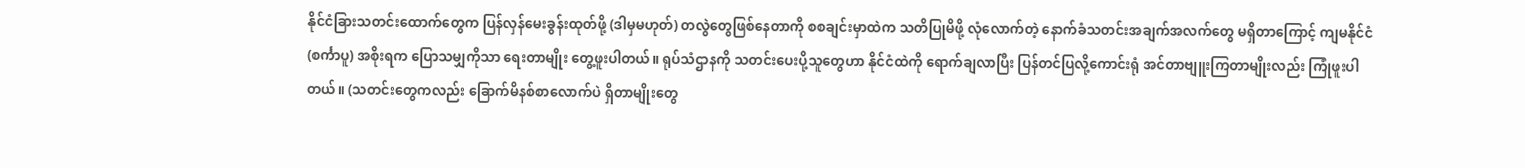နိုင်ငံခြားသတင်းထောက်တွေက ပြန်လှန်မေးခွန်းထုတ်ဖို့ (ဒါမှမဟုတ်) တလွဲတွေဖြစ်နေတာကို စစချင်းမှာထဲက သတိပြုမိဖို့ လုံလောက်တဲ့ နောက်ခံသတင်းအချက်အလက်တွေ မရှိတာကြောင့် ကျမနိုင်ငံ (စင်္ကာပူ) အစိုးရက ပြောသမျှကိုသာ ရေးတာမျိုး တွေ့ဖူးပါတယ်။ ရုပ်သံဌာနကို သတင်းပေးပို့သူတွေဟာ နိုင်ငံထဲကို ရောက်ချလာပြီး ပြန်တင်ပြလို့ကောင်းရုံ အင်တာဗျူးကြတာမျိုးလည်း ကြုံဖူးပါတယ်။ (သတင်းတွေကလည်း ခြောက်မိနစ်စာလောက်ပဲ ရှိတာမျိုးတွေ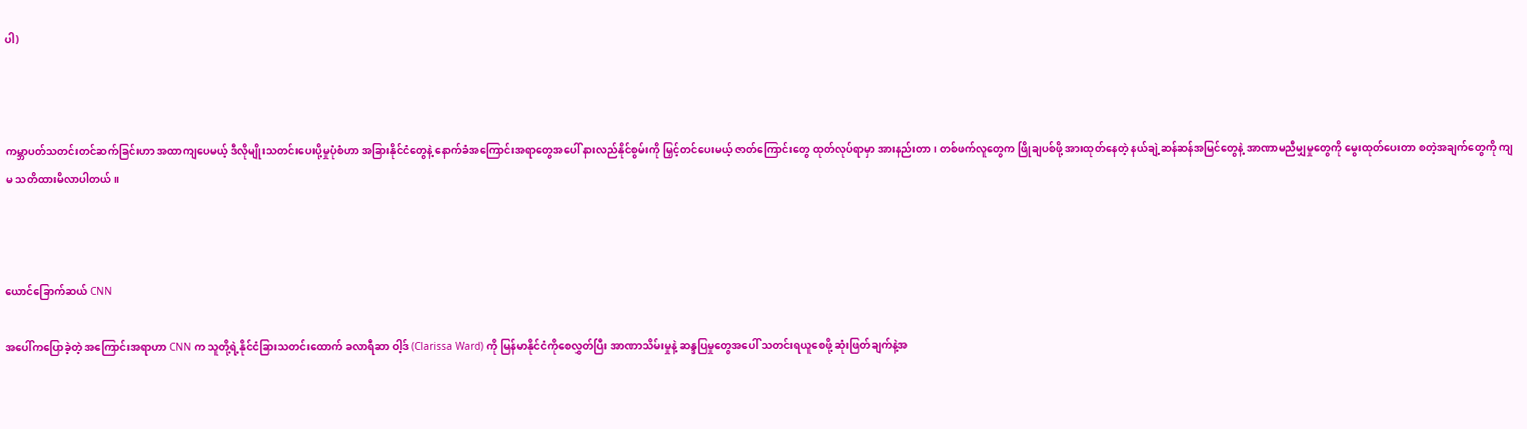ပါ)



ကမ္ဘာပတ်သတင်းတင်ဆက်ခြင်းဟာ အထာကျပေမယ့် ဒီလိုမျိုးသတင်းပေးပို့မှုပုံစံဟာ အခြားနိုင်ငံတွေနဲ့ နောက်ခံအကြောင်းအရာတွေအပေါ် နားလည်နိုင်စွမ်းကို မြှင့်တင်ပေးမယ့် ဇာတ်ကြောင်းတွေ ထုတ်လုပ်ရာမှာ အားနည်းတာ၊ တစ်ဖက်လူတွေက ဖြိုချပစ်ဖို့ အားထုတ်နေတဲ့ နယ်ချဲ့ဆန်ဆန်အမြင်တွေနဲ့ အာဏာမညီမျှမှုတွေကို မွေးထုတ်ပေးတာ စတဲ့အချက်တွေကို ကျမ သတိထားမိလာပါတယ်။



ယောင်ခြောက်ဆယ် CNN

အပေါ်ကပြောခဲ့တဲ့ အကြောင်းအရာဟာ CNN က သူတို့ရဲ့နိုင်ငံခြားသတင်းထောက် ခလာရီဆာ ဝါ့ဒ် (Clarissa Ward) ကို မြန်မာနိုင်ငံကိုစေလွှတ်ပြီး အာဏာသိမ်းမှုနဲ့ ဆန္ဒပြမှုတွေအပေါ် သတင်းရယူစေဖို့ ဆုံးဖြတ်ချက်နဲ့အ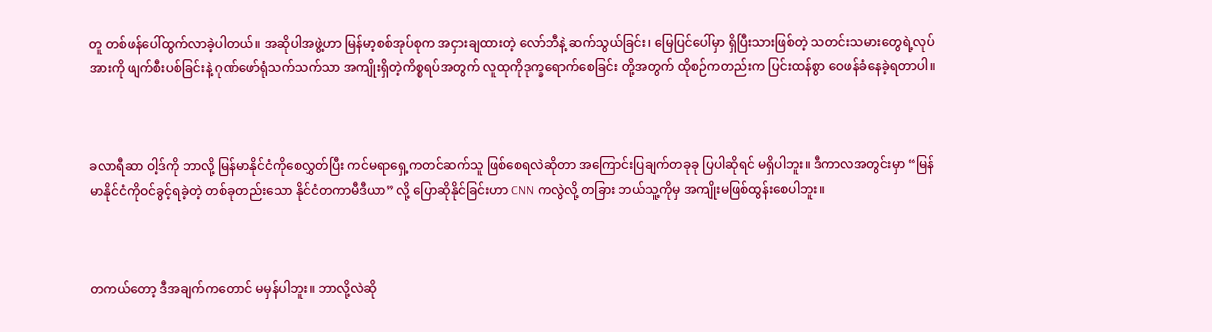တူ တစ်ဖန်ပေါ်ထွက်လာခဲ့ပါတယ်။ အဆိုပါအဖွဲ့ဟာ မြန်မာ့စစ်အုပ်စုက အငှားချထားတဲ့ လော်ဘီနဲ့ ဆက်သွယ်ခြင်း၊ မြေပြင်ပေါ်မှာ ရှိပြီးသားဖြစ်တဲ့ သတင်းသမားတွေရဲ့လုပ်အားကို ဖျက်စီးပစ်ခြင်းနဲ့ ဂုဏ်ဖော်ရုံသက်သက်သာ အကျိုးရှိတဲ့ကိစ္စရပ်အတွက် လူထုကိုဒုက္ခရောက်စေခြင်း တို့အတွက် ထိုစဉ်ကတည်းက ပြင်းထန်စွာ ဝေဖန်ခံနေခဲ့ရတာပါ။



ခလာရီဆာ ဝါ့ဒ်ကို ဘာလို့ မြန်မာနိုင်ငံကိုစေလွှတ်ပြီး ကင်မရာရှေ့ကတင်ဆက်သူ ဖြစ်စေရလဲဆိုတာ အကြောင်းပြချက်တခုခု ပြပါဆိုရင် မရှိပါဘူး။ ဒီကာလအတွင်းမှာ “မြန်မာနိုင်ငံကိုဝင်ခွင့်ရခဲ့တဲ့ တစ်ခုတည်းသော နိုင်ငံတကာမီဒီယာ” လို့ ပြောဆိုနိုင်ခြင်းဟာ CNN ကလွဲလို့ တခြား ဘယ်သူ့ကိုမှ အကျိုးမဖြစ်ထွန်းစေပါဘူး။



တကယ်တော့ ဒီအချက်ကတောင် မမှန်ပါဘူး။ ဘာလို့လဲဆို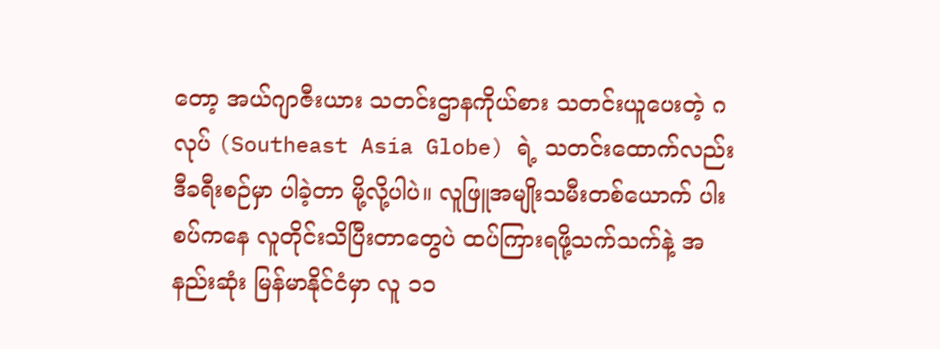တော့ အယ်ဂျာဇီးယား သတင်းဌာနကိုယ်စား သတင်းယူပေးတဲ့ ဂလုပ် (Southeast Asia Globe) ရဲ့ သတင်းထောက်လည်း ဒီခရီးစဉ်မှာ ပါခဲ့တာ မို့လို့ပါပဲ။ လူဖြူအမျိုးသမီးတစ်ယောက် ပါးစပ်ကနေ လူတိုင်းသိပြီးတာတွေပဲ ထပ်ကြားရဖို့သက်သက်နဲ့ အနည်းဆုံး မြန်မာနိုင်ငံမှာ လူ ၁၁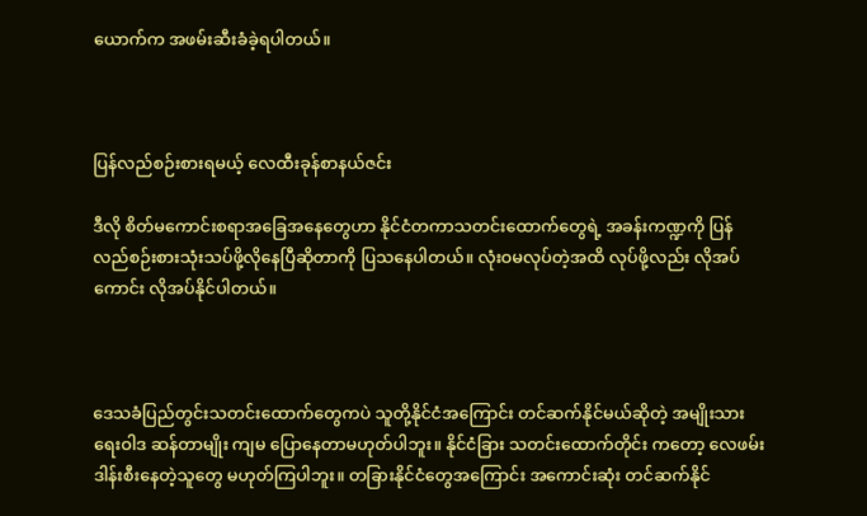ယောက်က အဖမ်းဆီးခံခဲ့ရပါတယ်။



ပြန်လည်စဉ်းစားရမယ့် လေထီးခုန်စာနယ်ဇင်း

ဒီလို စိတ်မကောင်းစရာအခြေအနေတွေဟာ နိုင်ငံတကာသတင်းထောက်တွေရဲ့ အခန်းကဏ္ဍကို ပြန်လည်စဉ်းစားသုံးသပ်ဖို့လိုနေပြီဆိုတာကို ပြသနေပါတယ်။ လုံးဝမလုပ်တဲ့အထိ လုပ်ဖို့လည်း လိုအပ်ကောင်း လိုအပ်နိုင်ပါတယ်။



ဒေသခံပြည်တွင်းသတင်းထောက်တွေကပဲ သူတို့နိုင်ငံအကြောင်း တင်ဆက်နိုင်မယ်ဆိုတဲ့ အမျိုးသားရေးဝါဒ ဆန်တာမျိုး ကျမ ပြောနေတာမဟုတ်ပါဘူး။ နိုင်ငံခြား သတင်းထောက်တိုင်း ကတော့ လေဖမ်းဒါန်းစီးနေတဲ့သူတွေ မဟုတ်ကြပါဘူး။ တခြားနိုင်ငံတွေအကြောင်း အကောင်းဆုံး တင်ဆက်နိုင်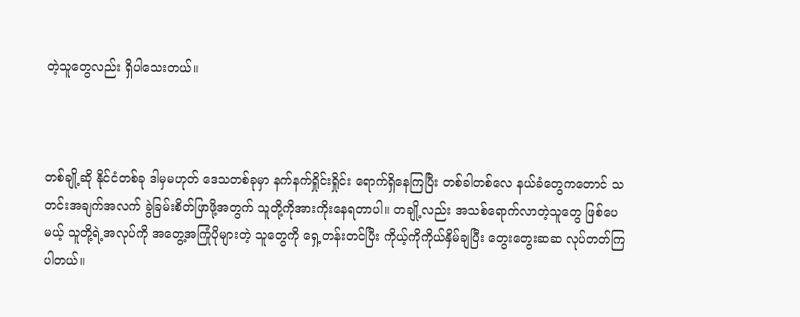တဲ့သူတွေလည်း ရှိပါသေးတယ်။



တစ်ချို့ဆို နိုင်ငံတစ်ခု ဒါမှမဟုတ် ဒေသတစ်ခုမှာ နက်နက်ရှိုင်းရှိုင်း ရောက်ရှိနေကြပြီး တစ်ခါတစ်လေ နယ်ခံတွေကတောင် သတင်းအချက်အလက် ခွဲခြမ်းစိတ်ဖြာဖို့အတွက် သူတို့ကိုအားကိုးနေရတာပါ။ တချို့လည်း အသစ်ရောက်လာတဲ့သူတွေ ဖြစ်ပေမယ့် သူတို့ရဲ့အလုပ်ကို အတွေ့အကြုံပိုများတဲ့ သူတွေကို ရှေ့တန်းတင်ပြီး ကိုယ့်ကိုကိုယ်နှိမ်ချပြီး တွေးတွေးဆဆ လုပ်တတ်ကြပါတယ်။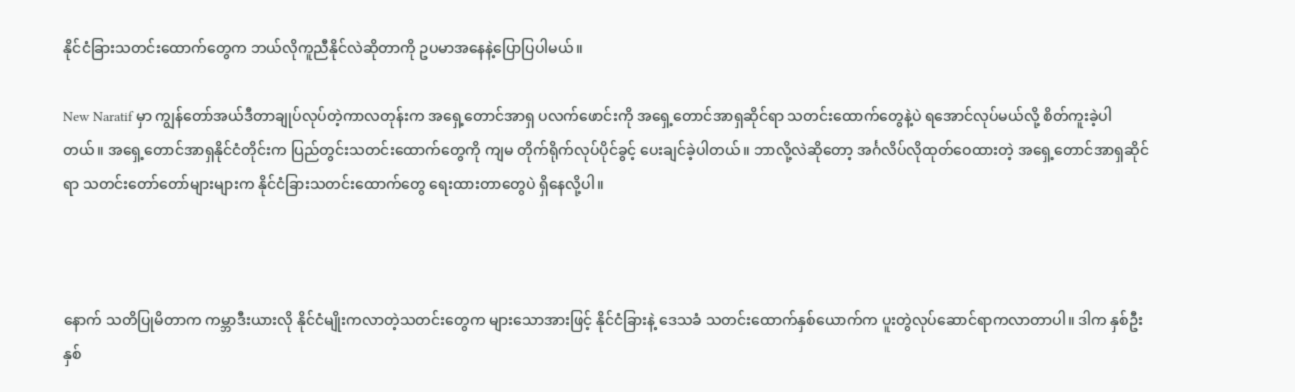နိုင်ငံခြားသတင်းထောက်တွေက ဘယ်လိုကူညီနိုင်လဲဆိုတာကို ဥပမာအနေနဲ့ပြောပြပါမယ်။

New Naratif မှာ ကျွန်တော်အယ်ဒီတာချုပ်လုပ်တဲ့ကာလတုန်းက အရှေ့တောင်အာရှ ပလက်ဖောင်းကို အရှေ့တောင်အာရှဆိုင်ရာ သတင်းထောက်တွေနဲ့ပဲ ရအောင်လုပ်မယ်လို့ စိတ်ကူးခဲ့ပါတယ်။ အရှေ့တောင်အာရှနိုင်ငံတိုင်းက ပြည်တွင်းသတင်းထောက်တွေကို ကျမ တိုက်ရိုက်လုပ်ပိုင်ခွင့် ပေးချင်ခဲ့ပါတယ်။ ဘာလို့လဲဆိုတော့ အင်္ဂလိပ်လိုထုတ်ဝေထားတဲ့ အရှေ့တောင်အာရှဆိုင်ရာ သတင်းတော်တော်များများက နိုင်ငံခြားသတင်းထောက်တွေ ရေးထားတာတွေပဲ ရှိနေလို့ပါ။



နောက် သတိပြုမိတာက ကမ္ဘာဒီးယားလို နိုင်ငံမျိုးကလာတဲ့သတင်းတွေက များသောအားဖြင့် နိုင်ငံခြားနဲ့ ဒေသခံ သတင်းထောက်နှစ်‌ယောက်က ပူးတွဲလုပ်ဆောင်ရာကလာတာပါ။ ဒါက နှစ်ဦးနှစ်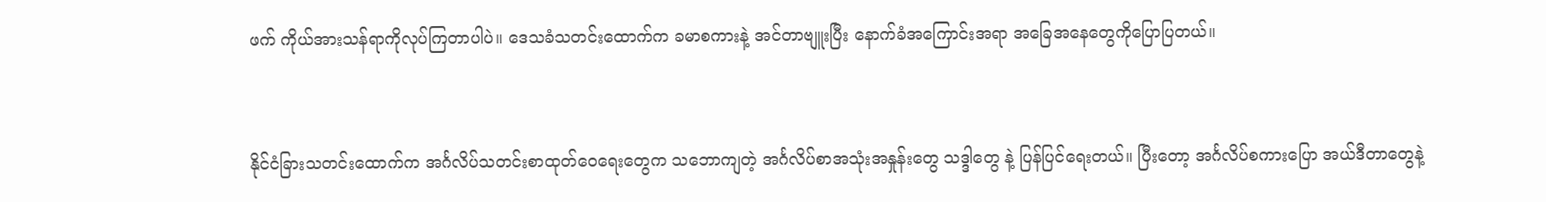ဖက် ကိုယ်အားသန်ရာကိုလုပ်ကြတာပါပဲ။ ဒေသခံသတင်းထောက်က ခမာစကားနဲ့ အင်တာဗျူးပြီး နောက်ခံအကြောင်းအရာ အခြေအနေတွေကိုပြောပြတယ်။



နိုင်ငံခြားသတင်းထောက်က အင်္ဂလိပ်သတင်းစာထုတ်ဝေရေးတွေက သဘောကျတဲ့ အင်္ဂလိပ်စာအသုံးအနှုန်းတွေ သဒ္ဒါတွေ နဲ့ ပြန်ပြင်ရေးတယ်။ ပြီးတော့ အင်္ဂလိပ်စကားပြော အယ်ဒီတာတွေနဲ့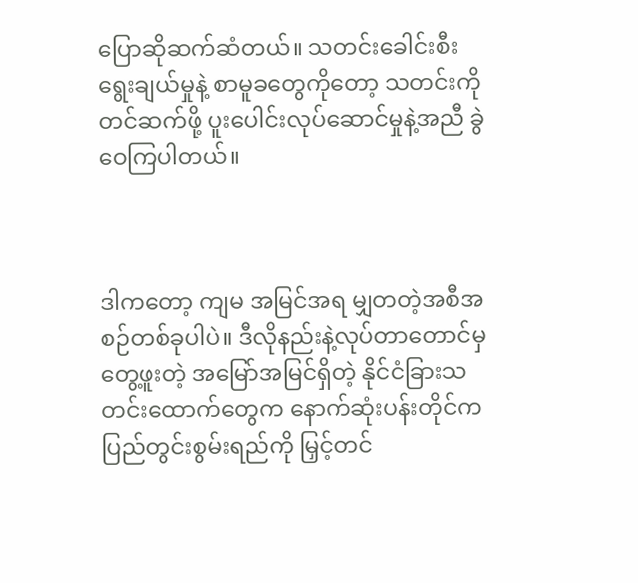ပြောဆိုဆက်ဆံတယ်။ သတင်းခေါင်းစီးရွေးချယ်မှုနဲ့ စာမူခတွေကိုတော့ သတင်းကိုတင်ဆက်ဖို့ ပူးပေါင်းလုပ်ဆောင်မှုနဲ့အညီ ခွဲဝေကြပါတယ်။



ဒါကတော့ ကျမ အမြင်အရ မျှတတဲ့အစီအစဉ်တစ်ခုပါပဲ။ ဒီလိုနည်းနဲ့လုပ်တာတောင်မှ တွေ့ဖူးတဲ့ အမြော်အမြင်ရှိတဲ့ နိုင်ငံခြားသတင်းထောက်တွေက နောက်ဆုံးပန်းတိုင်က ပြည်တွင်းစွမ်းရည်ကို မြှင့်တင်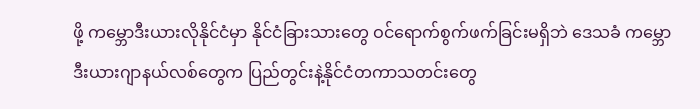ဖို့ ကမ္ဘောဒီးယားလိုနိုင်ငံမှာ နိုင်ငံခြားသားတွေ ဝင်ရောက်စွက်ဖက်ခြင်းမရှိဘဲ ဒေသခံ ကမ္ဘောဒီးယားဂျာနယ်လစ်တွေက ပြည်တွင်းနဲ့နိုင်ငံတကာသတင်းတွေ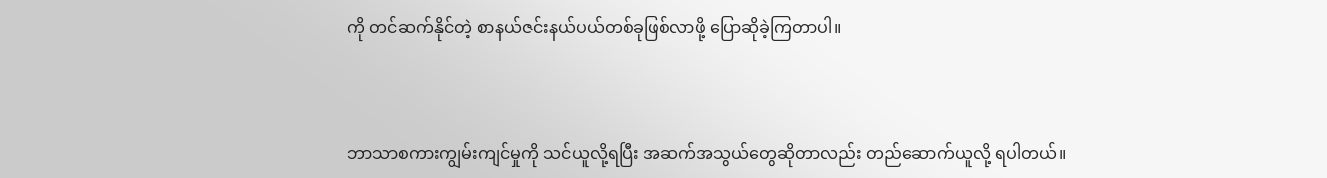ကို တင်ဆက်နိုင်တဲ့ စာနယ်ဇင်းနယ်ပယ်တစ်ခုဖြစ်လာဖို့ ပြောဆိုခဲ့ကြတာပါ။



ဘာသာစကားကျွမ်းကျင်မှုကို သင်ယူလို့ရပြီး အဆက်အသွယ်တွေဆိုတာလည်း တည်ဆောက်ယူလို့ ရပါတယ်။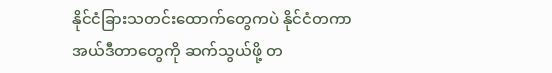နိုင်ငံခြားသတင်းထောက်တွေကပဲ နိုင်ငံတကာ အယ်ဒီတာတွေကို ဆက်သွယ်ဖို့ တ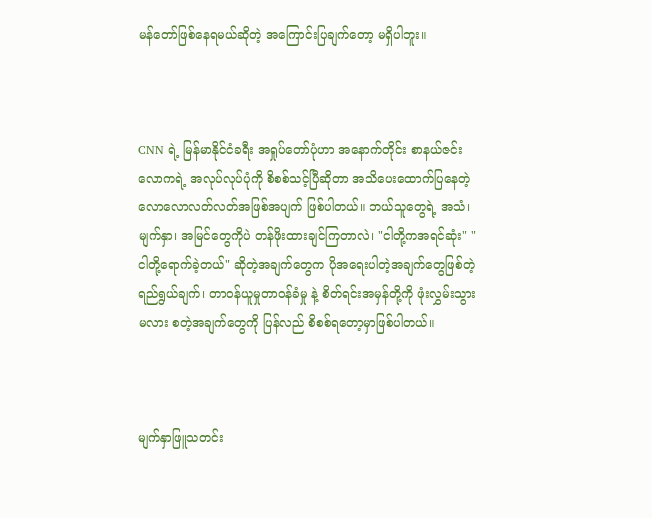မန်တော်ဖြစ်နေရမယ်ဆိုတဲ့ အကြောင်းပြချက်တော့ မရှိပါဘူး။



CNN ရဲ့ မြန်မာနိုင်ငံခရီး အရှုပ်တော်ပုံဟာ အနောက်တိုင်း စာနယ်ဇင်းလောကရဲ့ အလုပ်လုပ်ပုံကို စိစစ်သင့်ပြီဆိုတာ အသိပေးထောက်ပြနေတဲ့ လောလောလတ်လတ်အဖြစ်အပျက် ဖြစ်ပါတယ်။ ဘယ်သူတွေရဲ့ အသံ၊ မျက်နှာ၊ အမြင်တွေကိုပဲ တန်ဖိုးထားချင်ကြတာလဲ၊ "ငါတို့ကအရင်ဆုံး" "ငါတို့ရောက်ခဲ့တယ်" ဆိုတဲ့အချက်တွေက ပိုအရေးပါတဲ့အချက်တွေဖြစ်တဲ့ ရည်ရွယ်ချက်၊ တာဝန်ယူမှုတာဝန်ခံမှု နဲ့ စိတ်ရင်းအမှန်တို့ကို ဖုံးလွှမ်းသွားမလား စတဲ့အချက်တွေကို ပြန်လည် စိစစ်ရတော့မှာဖြစ်ပါတယ်။



မျက်နှာဖြူသတင်း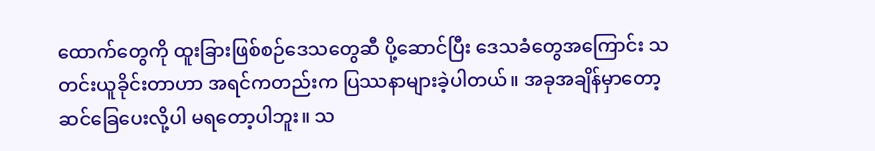ထောက်တွေကို ထူးခြားဖြစ်စဉ်ဒေသတွေဆီ ပို့ဆောင်ပြီး ဒေသခံတွေအကြောင်း သတင်းယူခိုင်းတာဟာ အရင်ကတည်းက ပြဿနာများခဲ့ပါတယ်။ အခုအချိန်မှာတော့ ဆင်ခြေပေးလို့ပါ မရတော့ပါဘူး။ သ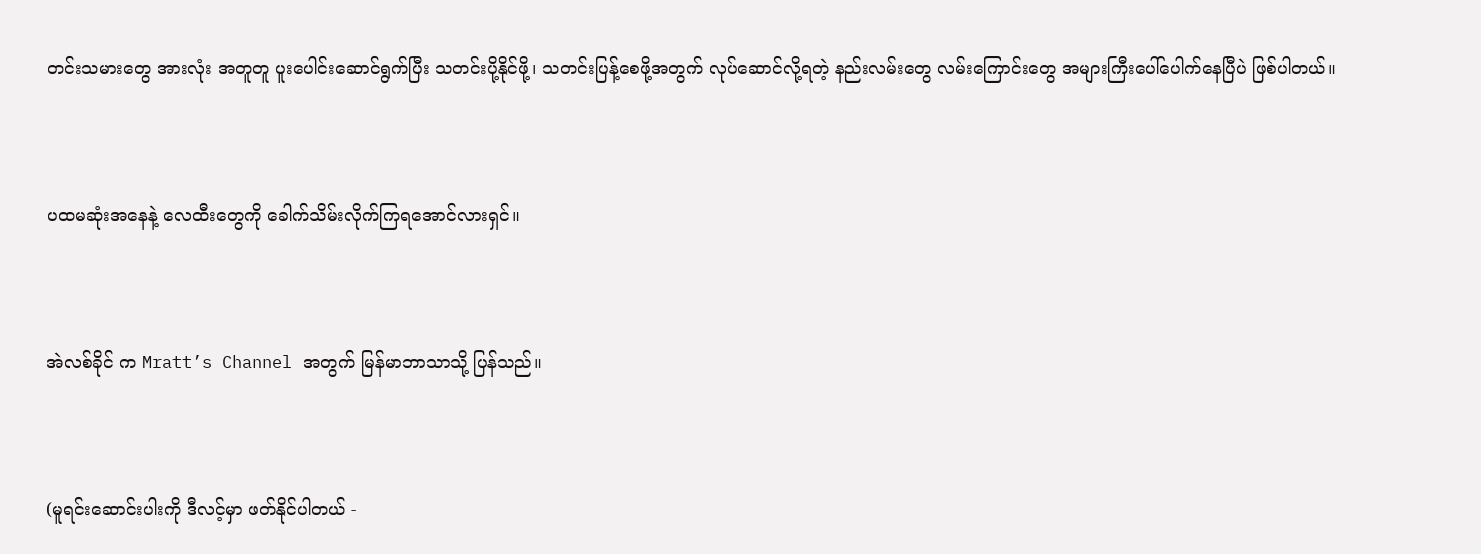တင်းသမားတွေ အားလုံး အတူတူ ပူးပေါင်းဆောင်ရွက်ပြီး သတင်းပို့နိုင်ဖို့၊ သတင်းပြန့်စေဖို့အတွက် လုပ်ဆောင်လို့ရတဲ့ နည်းလမ်းတွေ လမ်းကြောင်းတွေ အများကြီးပေါ်ပေါက်နေပြီပဲ ဖြစ်ပါတယ်။



ပထမဆုံးအနေနဲ့ လေထီးတွေကို ခေါက်သိမ်းလိုက်ကြရအောင်လားရှင်။



အဲလစ်ခိုင် က Mratt’s Channel အတွက် မြန်မာဘာသာသို့ ပြန်သည်။



(မူရင်းဆောင်းပါးကို ဒီလင့်မှာ ဖတ်နိုင်ပါတယ် -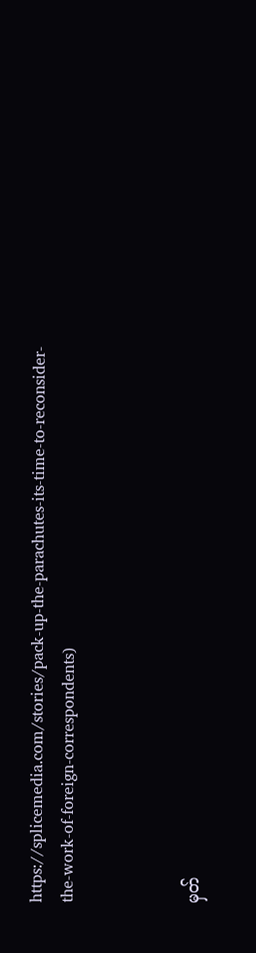https://splicemedia.com/stories/pack-up-the-parachutes-its-time-to-reconsider-the-work-of-foreign-correspondents)



မှတ်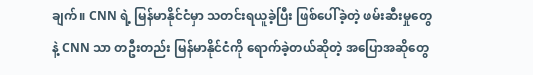ချက်။ CNN ရဲ့ မြန်မာနိုင်ငံမှာ သတင်းရယူခဲ့ပြီး ဖြစ်ပေါ်ခဲ့တဲ့ ဖမ်းဆီးမှုတွေနဲ့ CNN သာ တဦးတည်း မြန်မာနိုင်ငံကို ရောက်ခဲ့တယ်ဆိုတဲ့ အပြောအဆိုတွေ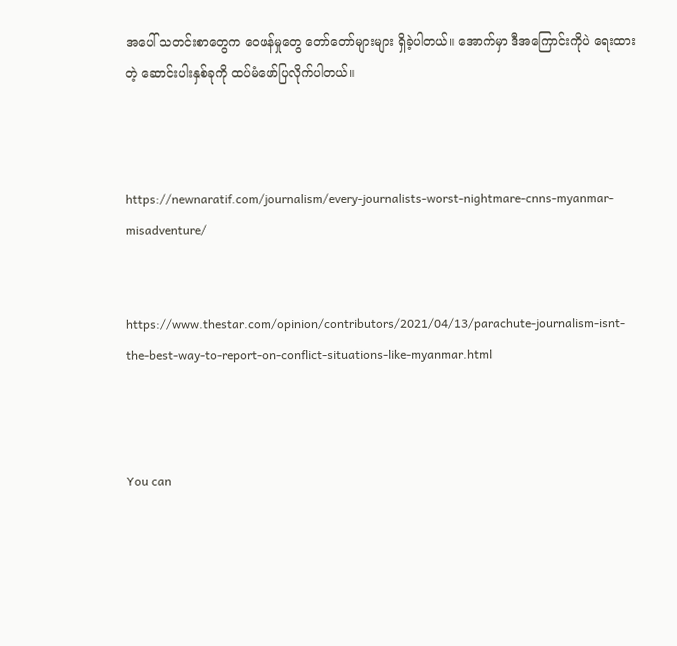အပေါ် သတင်းစာတွေက ဝေဖန်မှုတွေ တော်တော်များများ ရှိခဲ့ပါတယ်။ အောက်မှာ ဒီအကြောင်းကိုပဲ ရေးထားတဲ့ ဆောင်းပါးနှစ်ခုကို ထပ်မံဖော်ပြလိုက်ပါတယ်။



https://newnaratif.com/journalism/every-journalists-worst-nightmare-cnns-myanmar-misadventure/


https://www.thestar.com/opinion/contributors/2021/04/13/parachute-journalism-isnt-the-best-way-to-report-on-conflict-situations-like-myanmar.html



You can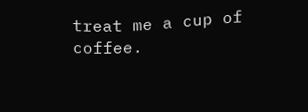treat me a cup of coffee.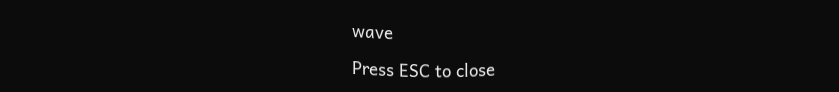wave

Press ESC to close